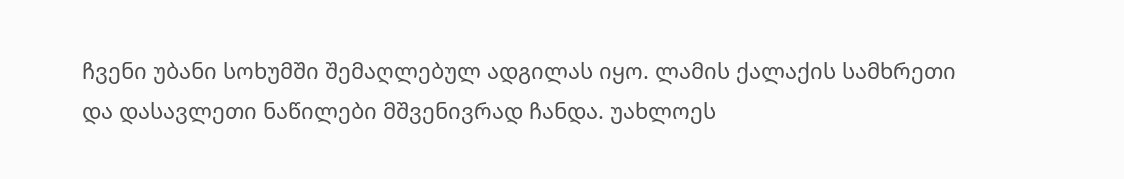ჩვენი უბანი სოხუმში შემაღლებულ ადგილას იყო. ლამის ქალაქის სამხრეთი და დასავლეთი ნაწილები მშვენივრად ჩანდა. უახლოეს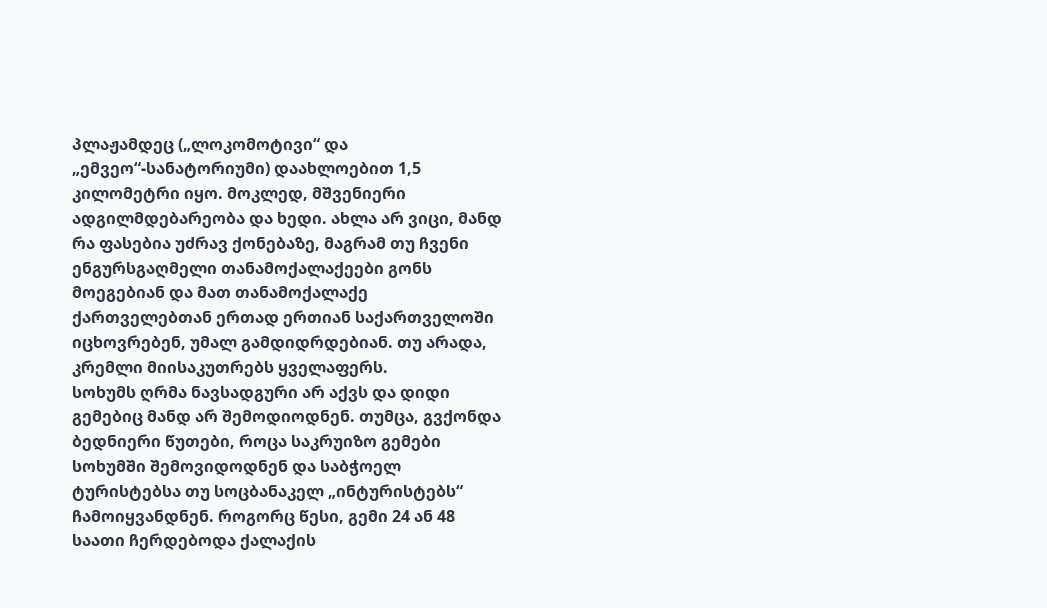პლაჟამდეც („ლოკომოტივი“ და „ემვეო“-სანატორიუმი) დაახლოებით 1,5 კილომეტრი იყო. მოკლედ, მშვენიერი ადგილმდებარეობა და ხედი. ახლა არ ვიცი, მანდ რა ფასებია უძრავ ქონებაზე, მაგრამ თუ ჩვენი ენგურსგაღმელი თანამოქალაქეები გონს მოეგებიან და მათ თანამოქალაქე ქართველებთან ერთად ერთიან საქართველოში იცხოვრებენ, უმალ გამდიდრდებიან. თუ არადა, კრემლი მიისაკუთრებს ყველაფერს.
სოხუმს ღრმა ნავსადგური არ აქვს და დიდი გემებიც მანდ არ შემოდიოდნენ. თუმცა, გვქონდა ბედნიერი წუთები, როცა საკრუიზო გემები სოხუმში შემოვიდოდნენ და საბჭოელ ტურისტებსა თუ სოცბანაკელ „ინტურისტებს“ ჩამოიყვანდნენ. როგორც წესი, გემი 24 ან 48 საათი ჩერდებოდა ქალაქის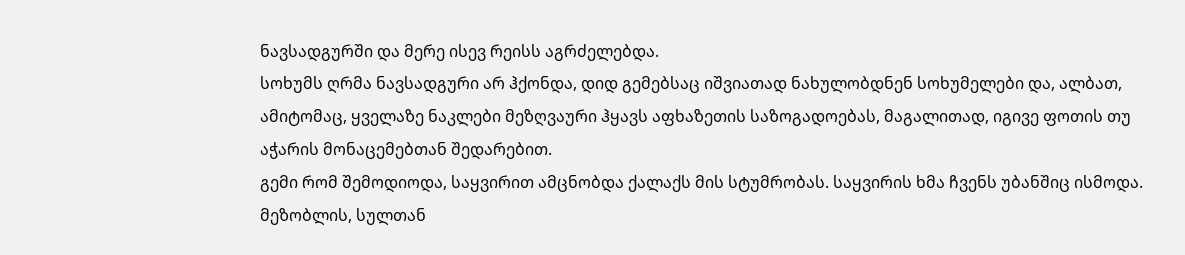ნავსადგურში და მერე ისევ რეისს აგრძელებდა.
სოხუმს ღრმა ნავსადგური არ ჰქონდა, დიდ გემებსაც იშვიათად ნახულობდნენ სოხუმელები და, ალბათ, ამიტომაც, ყველაზე ნაკლები მეზღვაური ჰყავს აფხაზეთის საზოგადოებას, მაგალითად, იგივე ფოთის თუ აჭარის მონაცემებთან შედარებით.
გემი რომ შემოდიოდა, საყვირით ამცნობდა ქალაქს მის სტუმრობას. საყვირის ხმა ჩვენს უბანშიც ისმოდა. მეზობლის, სულთან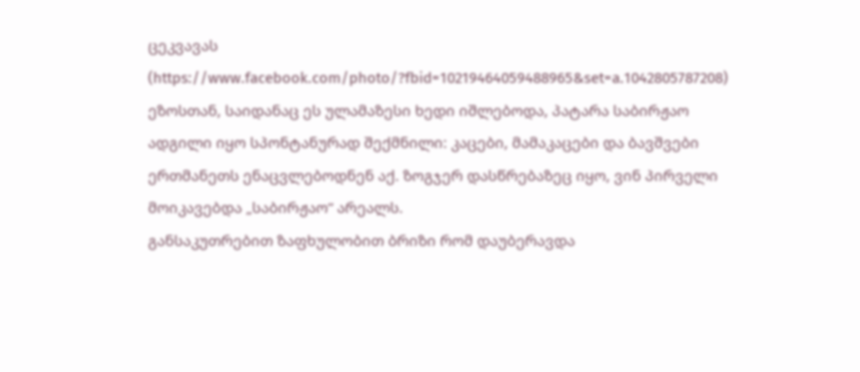ცეკვავას (https://www.facebook.com/photo/?fbid=10219464059488965&set=a.1042805787208) ეზოსთან, საიდანაც ეს ულამაზესი ხედი იშლებოდა, პატარა საბირჟაო ადგილი იყო სპონტანურად შექმნილი: კაცები, მამაკაცები და ბავშვები ერთმანეთს ენაცვლებოდნენ აქ. ზოგჯერ დასწრებაზეც იყო, ვინ პირველი მოიკავებდა „საბირჟაო“ არეალს.
განსაკუთრებით ზაფხულობით ბრიზი რომ დაუბერავდა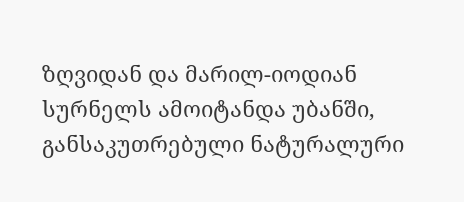ზღვიდან და მარილ-იოდიან სურნელს ამოიტანდა უბანში, განსაკუთრებული ნატურალური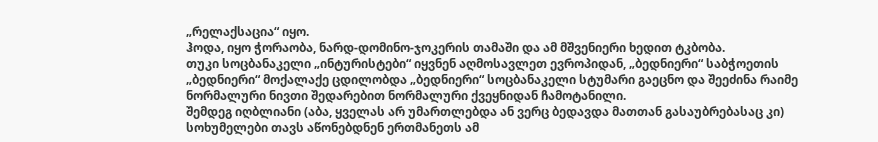„რელაქსაცია“ იყო.
ჰოდა, იყო ჭორაობა, ნარდ-დომინო-ჯოკერის თამაში და ამ მშვენიერი ხედით ტკბობა.
თუკი სოცბანაკელი „ინტურისტები“ იყვნენ აღმოსავლეთ ევროპიდან, „ბედნიერი“ საბჭოეთის „ბედნიერი“ მოქალაქე ცდილობდა „ბედნიერი“ სოცბანაკელი სტუმარი გაეცნო და შეეძინა რაიმე ნორმალური ნივთი შედარებით ნორმალური ქვეყნიდან ჩამოტანილი.
შემდეგ იღბლიანი (აბა, ყველას არ უმართლებდა ან ვერც ბედავდა მათთან გასაუბრებასაც კი) სოხუმელები თავს აწონებდნენ ერთმანეთს ამ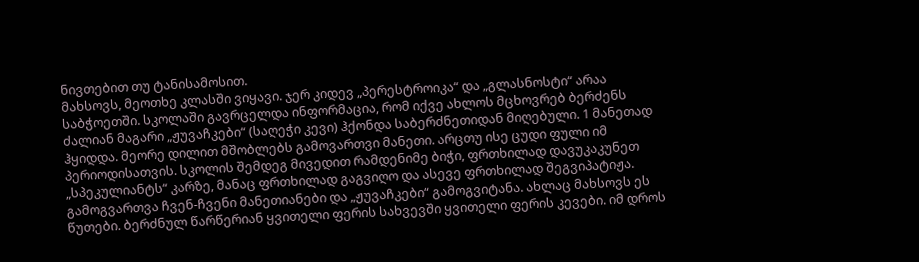ნივთებით თუ ტანისამოსით.
მახსოვს, მეოთხე კლასში ვიყავი. ჯერ კიდევ „პერესტროიკა“ და „გლასნოსტი“ არაა საბჭოეთში. სკოლაში გავრცელდა ინფორმაცია, რომ იქვე ახლოს მცხოვრებ ბერძენს ძალიან მაგარი „ჟუვაჩკები“ (საღეჭი კევი) ჰქონდა საბერძნეთიდან მიღებული. 1 მანეთად ჰყიდდა. მეორე დილით მშობლებს გამოვართვი მანეთი. არცთუ ისე ცუდი ფული იმ პერიოდისათვის. სკოლის შემდეგ მივედით რამდენიმე ბიჭი, ფრთხილად დავუკაკუნეთ „სპეკულიანტს“ კარზე, მანაც ფრთხილად გაგვიღო და ასევე ფრთხილად შეგვიპატიჟა. გამოგვართვა ჩვენ-ჩვენი მანეთიანები და „ჟუვაჩკები“ გამოგვიტანა. ახლაც მახსოვს ეს წუთები. ბერძნულ წარწერიან ყვითელი ფერის სახვევში ყვითელი ფერის კევები. იმ დროს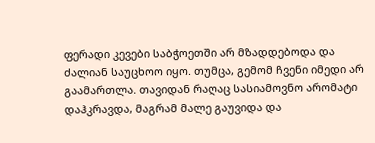ფერადი კევები საბჭოეთში არ მზადდებოდა და ძალიან საუცხოო იყო. თუმცა, გემომ ჩვენი იმედი არ გაამართლა. თავიდან რაღაც სასიამოვნო არომატი დაჰკრავდა, მაგრამ მალე გაუვიდა და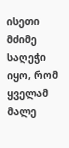ისეთი მძიმე საღეჭი იყო, რომ ყველამ მალე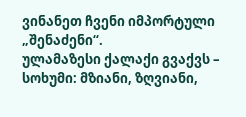ვინანეთ ჩვენი იმპორტული „შენაძენი“.
ულამაზესი ქალაქი გვაქვს – სოხუმი: მზიანი, ზღვიანი,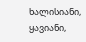ხალისიანი, ყავიანი,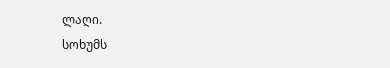ლაღი.
სოხუმს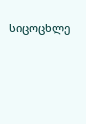სიცოცხლე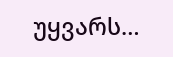უყვარს…